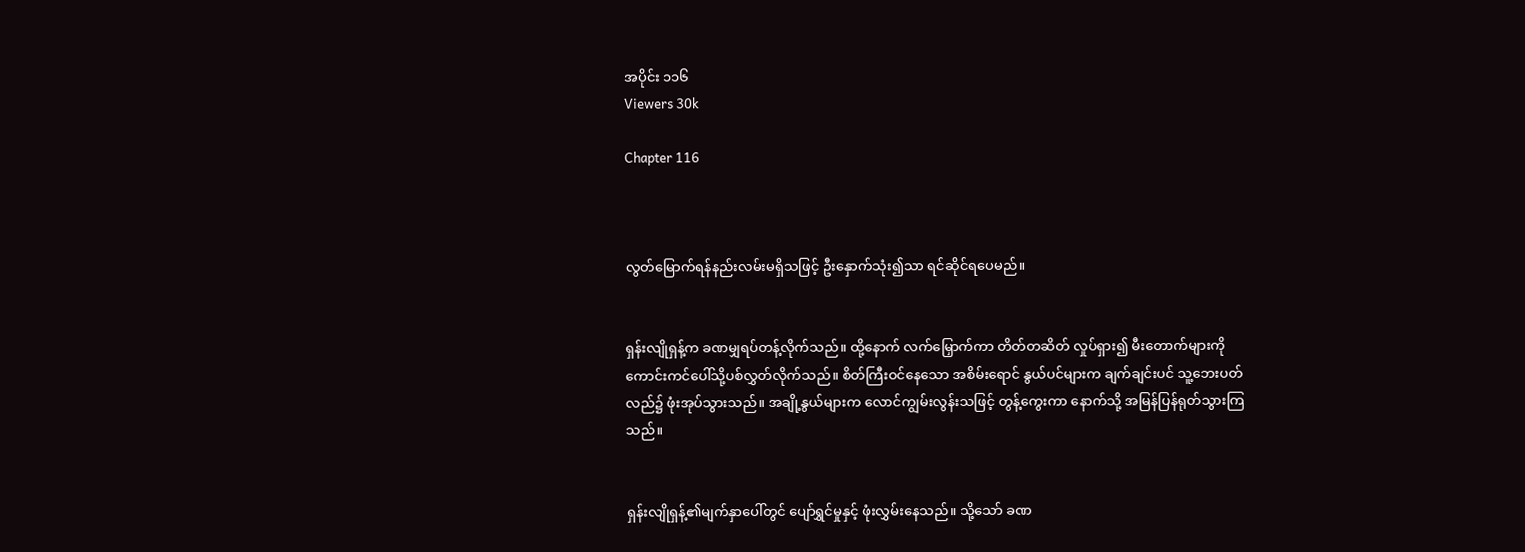အပိုင်း ၁၁၆
Viewers 30k

Chapter 116



လွတ်မြောက်ရန်နည်းလမ်းမရှိသဖြင့် ဦးနှောက်သုံး၍သာ ရင်ဆိုင်ရပေမည်။


ရှန်းလျိုရှန့်က ခဏမျှရပ်တန့်လိုက်သည်။ ထို့နောက် လက်မြှောက်ကာ တိတ်တဆိတ် လှုပ်ရှား၍ မီးတောက်များကို ကောင်းကင်ပေါ်သို့ပစ်လွှတ်လိုက်သည်။ စိတ်ကြီးဝင်နေသော အစိမ်းရောင် နွယ်ပင်များက ချက်ချင်းပင် သူ့ဘေးပတ်လည်၌ ဖုံးအုပ်သွားသည်။ အချို့နွယ်များက လောင်ကျွမ်းလွန်းသဖြင့် တွန့်ကွေးကာ နောက်သို့ အမြန်ပြန်ရုတ်သွားကြသည်။


ရှန်းလျိုရှန့်၏မျက်နှာပေါ်တွင် ပျော်ရွှင်မှုနှင့် ဖုံးလွှမ်းနေသည်။ သို့သော် ခဏ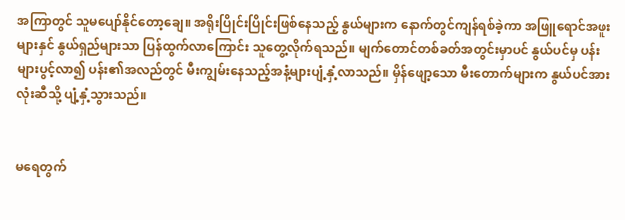အကြာတွင် သူမပျော်နိုင်တော့ချေ။ အရိုးပြိုင်းပြိုင်းဖြစ်နေသည့် နွယ်များက နောက်တွင်ကျန်ရစ်ခဲ့ကာ အဖြူရောင်အဖူးများနှင် နွယ်ရှည်များသာ ပြန်ထွက်လာကြောင်း သူတွေ့လိုက်ရသည်။ မျက်တောင်တစ်ခတ်အတွင်းမှာပင် နွယ်ပင်မှ ပန်းများပွင့်လာ၍ ပန်း၏အလည်တွင် မီးကျွမ်းနေသည့်အနံ့များပျံ့နှံ့လာသည်။ မှိန်ဖျော့သော မီးတောက်များက နွယ်ပင်အားလုံးဆီသို့ ပျံ့နှံ့သွားသည်။


မရေတွက်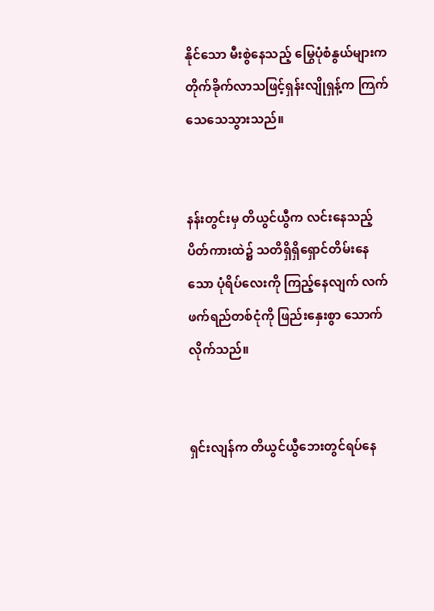နိုင်သော မီးစွဲနေသည့် မြွေပုံစံနွယ်များက တိုက်ခိုက်လာသဖြင့်ရှန်းလျိုရှန့်က ကြက်သေသေသွားသည်။


နန်းတွင်းမှ တိယွင်ယွီက လင်းနေသည့်ပိတ်ကားထဲ၌ သတိရှိရှိရှောင်တိမ်းနေသော ပုံရိပ်လေးကို ကြည့်နေလျက် လက်ဖက်ရည်တစ်ငုံကို ဖြည်းနှေးစွာ သောက်လိုက်သည်။


ရှင်းလျန်က တိယွင်ယွီဘေးတွင်ရပ်နေ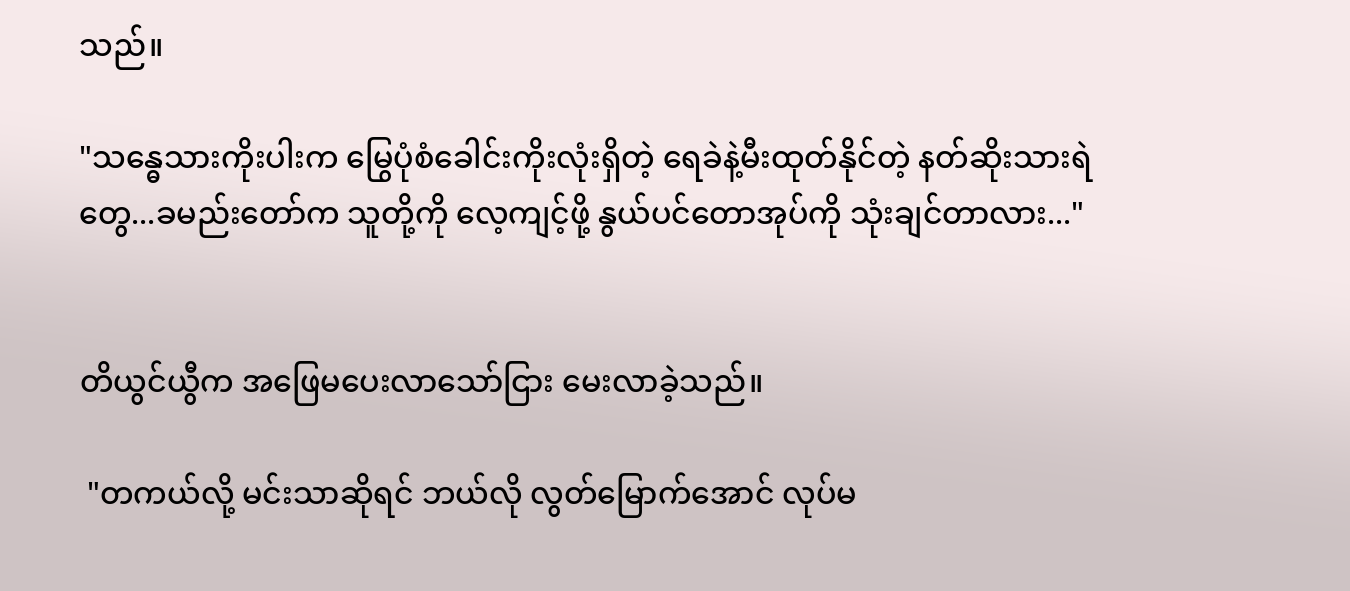သည်။

"သန္ဓေသားကိုးပါးက မြွေပုံစံခေါင်းကိုးလုံးရှိတဲ့ ရေခဲနဲ့မီးထုတ်နိုင်တဲ့ နတ်ဆိုးသားရဲတွေ...ခမည်းတော်က သူတို့ကို လေ့ကျင့်ဖို့ နွယ်ပင်တောအုပ်ကို သုံးချင်တာလား..."


တိယွင်ယွီက အဖြေမပေးလာသော်ငြား မေးလာခဲ့သည်။

 "တကယ်လို့ မင်းသာဆိုရင် ဘယ်လို လွတ်မြောက်အောင် လုပ်မ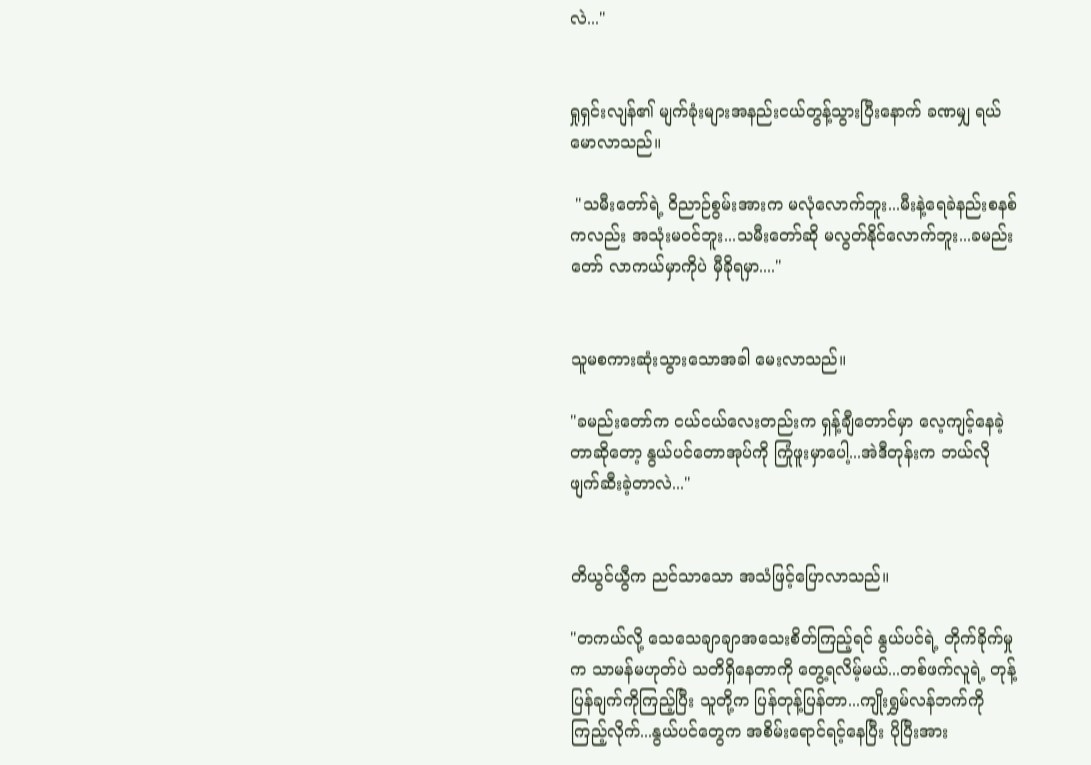လဲ..."


ရှုရှင်းလျန်၏ မျက်ခုံးများအနည်းငယ်တွန့်သွားပြီးနောက် ခဏမျှ ရယ်မောလာသည်။

 "သမီးတော်ရဲ့ ဝိညာဉ်စွမ်းအားက မလုံလောက်ဘူး...မီးနဲ့ရေခဲနည်းစနစ်ကလည်း အသုံးမဝင်ဘူး...သမီးတော်ဆို မလွတ်နိုင်လောက်ဘူး...ခမည်းတော် လာကယ်မှာကိုပဲ မှီခိုရမှာ...."


သူမစကားဆုံးသွားသောအခါ မေးလာသည်။

"ခမည်းတော်က ငယ်ငယ်လေးတည်းက ရှန့်ချီတောင်မှာ လေ့ကျင့်နေခဲ့တာဆိုတော့ နွယ်ပင်တောအုပ်ကို ကြုံဖူးမှာပေါ့...အဲဒီတုန်းက ဘယ်လိုဖျက်ဆီးခဲ့တာလဲ..."


တိယွင်ယွီက ညင်သာသော အသံဖြင့်ပြောလာသည်။

"တကယ်လို့ သေသေချာချာအသေးစိတ်ကြည့်ရင် နွယ်ပင်ရဲ့ တိုက်ခိုက်မှုက သာမန်မဟုတ်ပဲ သတိရှိနေတာကို တွေ့ရလိမ့်မယ်...တစ်ဖက်လူရဲ့ တုန့်ပြန်ချက်ကိုကြည့်ပြီး သူတို့က ပြန်တုန့်ပြန်တာ...ကျိုးရွှမ်လန်ဘက်ကို ကြည့်လိုက်...နွယ်ပင်တွေက အစိမ်းရောင်ရင့်နေပြီး ပိုပြီးအား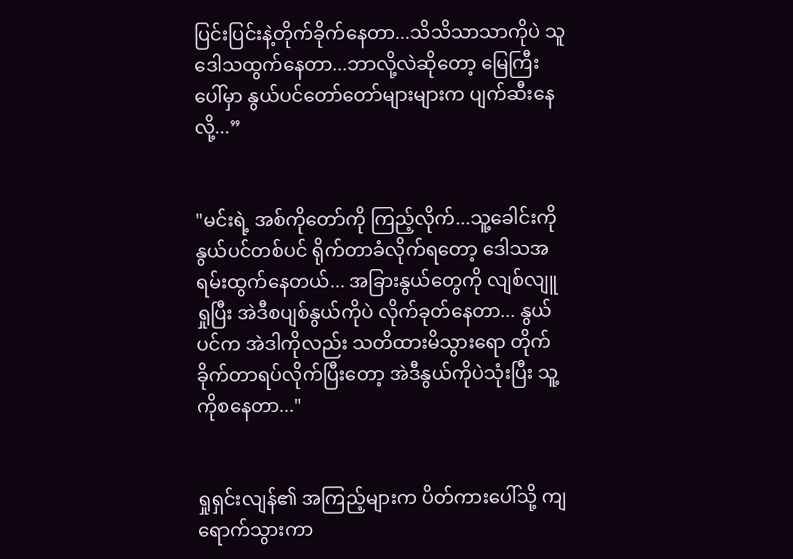ပြင်းပြင်းနဲ့တိုက်ခိုက်နေတာ...သိသိသာသာကိုပဲ သူဒေါသထွက်နေတာ...ဘာလို့လဲဆိုတော့ မြေကြီးပေါ်မှာ နွယ်ပင်တော်တော်များများက ပျက်ဆီးနေလို့...”


"မင်းရဲ့ အစ်ကိုတော်ကို ကြည့်လိုက်...သူ့ခေါင်းကိုနွယ်ပင်တစ်ပင် ရိုက်တာခံလိုက်ရတော့ ဒေါသအရမ်းထွက်နေတယ်... အခြားနွယ်တွေကို လျစ်လျူရှုပြီး အဲဒီစပျစ်နွယ်ကိုပဲ လိုက်ခုတ်နေတာ... နွယ်ပင်က အဲဒါကိုလည်း သတိထားမိသွားရော တိုက်ခိုက်တာရပ်လိုက်ပြီးတော့ အဲဒီနွယ်ကိုပဲသုံးပြီး သူ့ကိုစနေတာ..."


ရှုရှင်းလျန်၏ အကြည့်များက ပိတ်ကားပေါ်သို့ ကျရောက်သွားကာ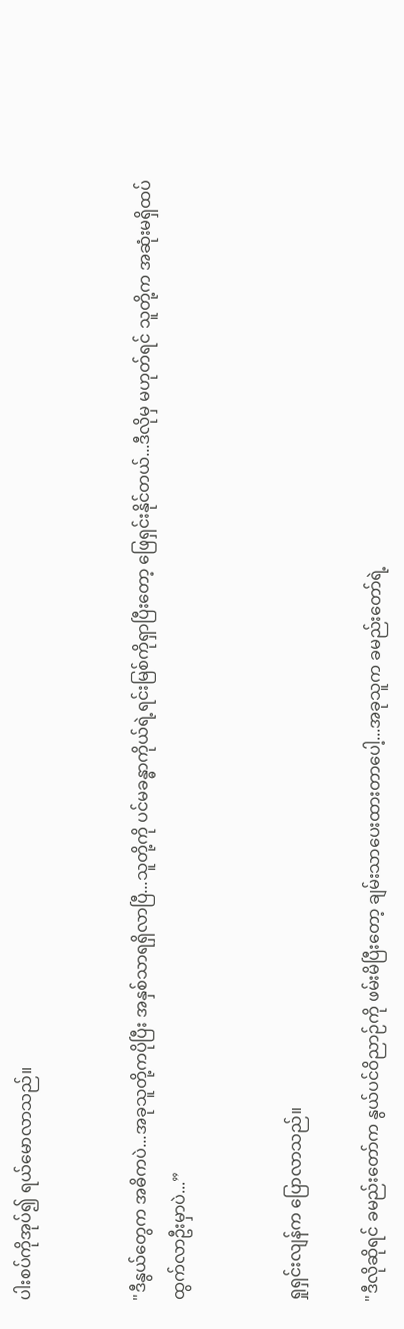ပါးစပ်ကိုအုပ်၍ ရယ်မောလာသည်။


"ဒီနွယ်တွေက အဓိကပဲ...အခုသူတို့ကပိုပြီး အနှစ်သာရရှိလာပြီ...သူတို့ကို ပင်မခန္ဓာကိုယ်ရဲ့ရင်းမြစ်ကိုရှာပြီးတော့ ဖြေရှင်းနိုင်တယ်...ဒီလိုမှ မဟုတ်ရင် သူတို့က အဆုံးမရှိထပ်ထွက်လာဦးမှာပဲ...”


ရှုရှင်းလျန်က ပြောလာသည်။

"ဒီလိုဆိုရင် ခမည်းတော်က နွယ်ပင်ဝိညာဉ်ကို ဖမ်းမိပြီးတော့ ချမ်းသာပေးထားတာပေါ့...အခုသူက ခမည်းတော်ရဲ့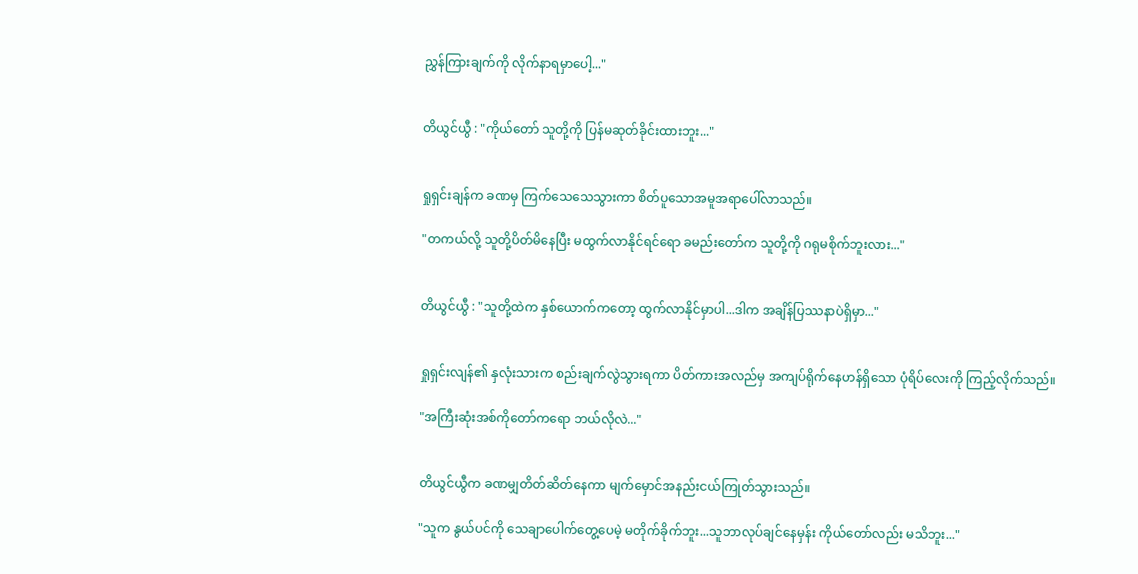ညွှန်ကြားချက်ကို လိုက်နာရမှာပေါ့..."


တိယွင်ယွီ : "ကိုယ်တော် သူတို့ကို ပြန်မဆုတ်ခိုင်းထားဘူး..."


ရှုရှင်းချန်က ခဏမှ ကြက်သေသေသွားကာ စိတ်ပူသောအမူအရာပေါ်လာသည်။

"တကယ်လို့ သူတို့ပိတ်မိနေပြီး မထွက်လာနိုင်ရင်ရော ခမည်းတော်က သူတို့ကို ဂရုမစိုက်ဘူးလား..."


တိယွင်ယွီ : "သူတို့ထဲက နှစ်ယောက်ကတော့ ထွက်လာနိုင်မှာပါ...ဒါက အချိန်ပြဿနာပဲရှိမှာ..."


ရှုရှင်းလျန်၏ နှလုံးသားက စည်းချက်လွဲသွားရကာ ပိတ်ကားအလည်မှ အကျပ်ရိုက်နေဟန်ရှိသော ပုံရိပ်လေးကို ကြည့်လိုက်သည်။

"အကြီးဆုံးအစ်ကိုတော်ကရော ဘယ်လိုလဲ..."


တိယွင်ယွီက ခဏမျှတိတ်ဆိတ်နေကာ မျက်မှောင်အနည်းငယ်ကြုတ်သွားသည်။

"သူက နွယ်ပင်ကို သေချာပေါက်တွေ့ပေမဲ့ မတိုက်ခိုက်ဘူး...သူဘာလုပ်ချင်နေမှန်း ကိုယ်တော်လည်း မသိဘူး..."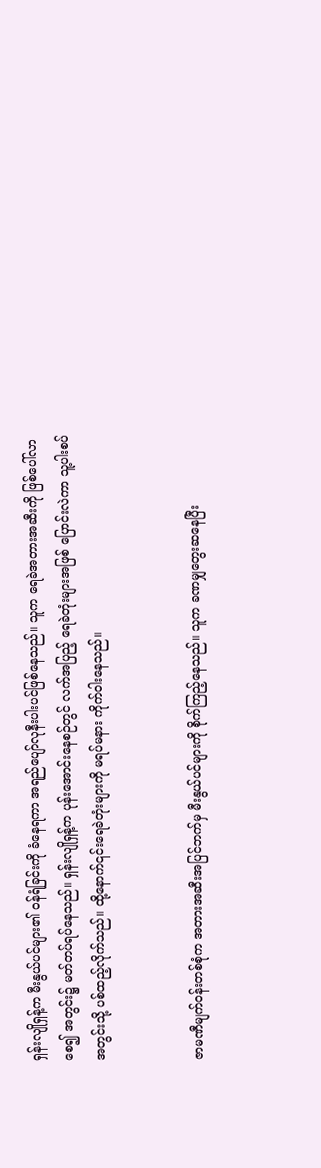ရှန်းလျိုရှန့်က မီးနွယ်ပင်များ၏ ဝန်ရံခြင်းကို ခံနေရကာ အရည်ပျော်လုနီးပါးပင်ဖြစ်နေသည်။ သူက ရေခဲအတားအဆီးကို ဖြစ်ပေါ်လာစေ၍ အတွင်း၌ မတ်တပ်ရပ်နေသည်။ ရှန်းလျိုရှန့်က ပုန်းအောင်းနေစဉ်တွင် လက်အပြည့် ရေခဲတုံးများအဖြစ် ပြောင်းလဲကာ သူ့ပါးစပ်အတွင်းသို့ ပစ်ထည့်လိုက်သည်။ ထို့နောက်၎င်းရေခဲတုံးများကို မရပ်မနား ကိုက်ဝါးနေသည်။


ဇာမဏီမျက်ဝန်းတစ်စုံက အတားအဆီးအပြင်ဘက်မှ မီးနွယ်ပင်များကို စိုက်ကြည့်နေသည်။ သူက ခဏမျှတွေးဆနေပြီး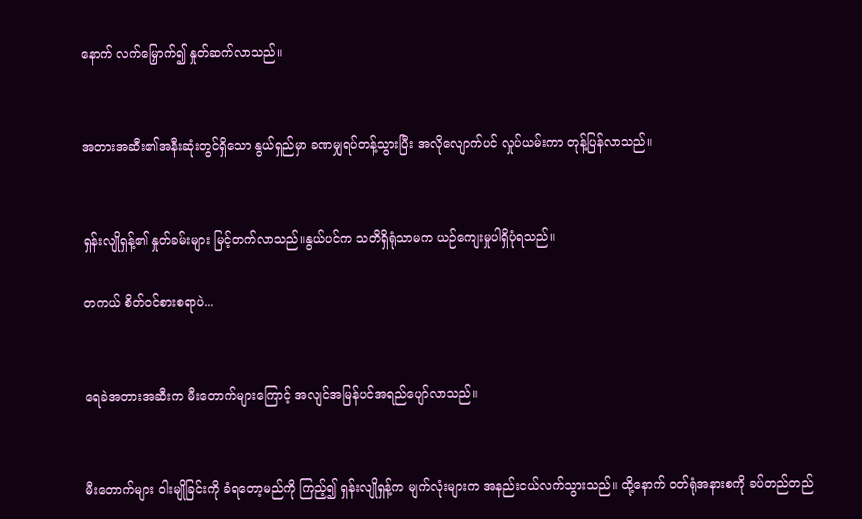နောက် လက်မြှောက်၍ နှုတ်ဆက်လာသည်။


အတားအဆီး၏အနီးဆုံးတွင်ရှိသော နွယ်ရှည်မှာ ခဏမျှရပ်တန့်သွားပြီး အလိုလျောက်ပင် လှုပ်ယမ်းကာ တုန့်ပြန်လာသည်။


ရှန်းလျိုရှန့်၏ နှုတ်ခမ်းများ မြင့်တက်လာသည်။နွယ်ပင်က သတိရှိရုံသာမက ယဉ်ကျေးမှုပါရှိပုံရသည်။

တကယ် စိတ်ဝင်စားစရာပဲ...


ရေခဲအတားအဆီးက မီးတောက်များကြောင့် အလျင်အမြန်ပင်အရည်ပျော်လာသည်။


မီးတောက်များ ဝါးမျိုခြင်းကို ခံရတော့မည်ကို ကြည့်၍ ရှန်းလျိုရှန့်က မျက်လုံးများက အနည်းငယ်လက်သွားသည်။ ထို့နောက် ဝတ်ရုံအနားစကို ခပ်တည်တည်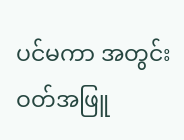ပင်မကာ အတွင်းဝတ်အဖြူ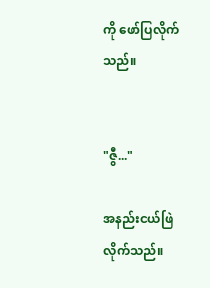ကို ဖော်ပြလိုက်သည်။


"ဇွီ..."

အနည်းငယ်ဖြဲလိုက်သည်။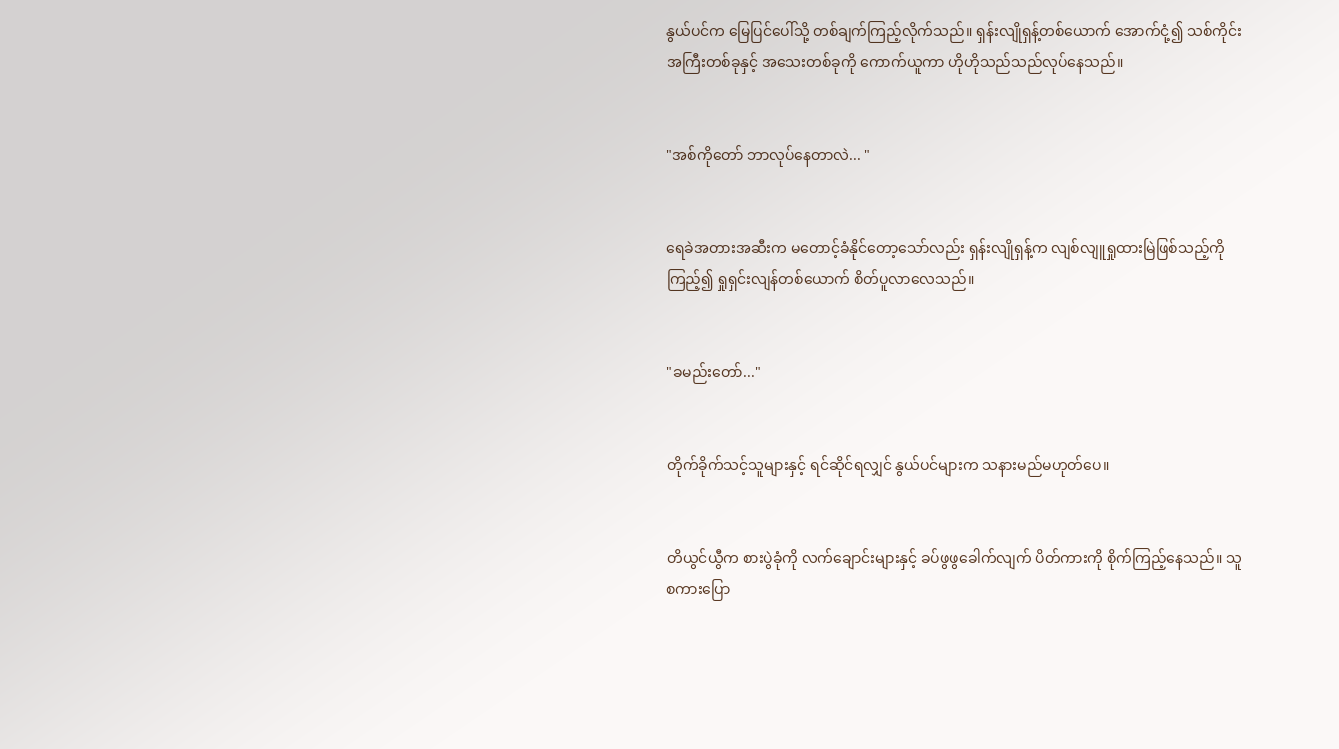နွယ်ပင်က မြေပြင်ပေါ်သို့ တစ်ချက်ကြည့်လိုက်သည်။ ရှန်းလျိုရှန့်တစ်ယောက် အောက်ငုံ့၍ သစ်ကိုင်းအကြီးတစ်ခုနှင့် အသေးတစ်ခုကို ကောက်ယူကာ ဟိုဟိုသည်သည်လုပ်နေသည်။


"အစ်ကိုတော် ဘာလုပ်နေတာလဲ... "


ရေခဲအတားအဆီးက မတောင့်ခံနိုင်တော့သော်လည်း ရှန်းလျိုရှန့်က လျစ်လျူရှုထားမြဲဖြစ်သည့်ကို ကြည့်၍ ရှုရှင်းလျန်တစ်ယောက် စိတ်ပူလာလေသည်။


"ခမည်းတော်..."


တိုက်ခိုက်သင့်သူများနှင့် ရင်ဆိုင်ရလျှင် နွယ်ပင်များက သနားမည်မဟုတ်ပေ။


တိယွင်ယွီက စားပွဲခုံကို လက်ချောင်းများနှင့် ခပ်ဖွဖွခေါက်လျက် ပိတ်ကားကို စိုက်ကြည့်နေသည်။ သူစကားပြော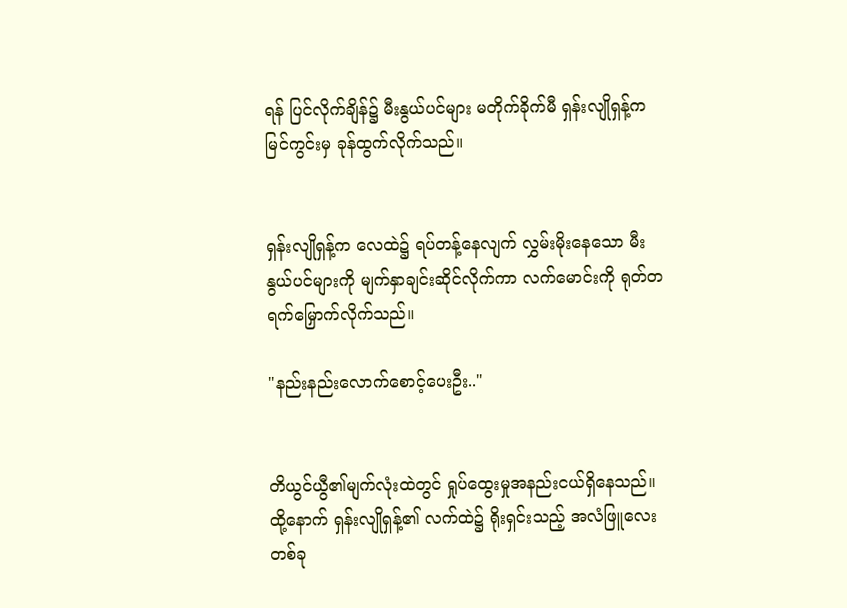ရန် ပြင်လိုက်ချိန်‌၌ မီးနွယ်ပင်များ မတိုက်ခိုက်မီ ရှန်းလျိုရှန့်က မြင်ကွင်းမှ ခုန်ထွက်လိုက်သည်။


ရှန်းလျိုရှန့်က လေထဲ၌ ရပ်တန့်နေလျက် လွှမ်းမိုးနေသော မီးနွယ်ပင်များကို မျက်နှာချင်းဆိုင်လိုက်ကာ လက်မောင်းကို ရုတ်တရက်မြှောက်လိုက်သည်။

"နည်းနည်းလောက်စောင့်ပေးဦး.."


တိယွင်ယွီ၏မျက်လုံးထဲတွင် ရှုပ်ထွေးမှုအနည်းငယ်ရှိနေသည်။ ထို့နောက် ရှန်းလျိုရှန့်၏ လက်ထဲ၌ ရိုးရှင်းသည့် အလံဖြူလေးတစ်ခု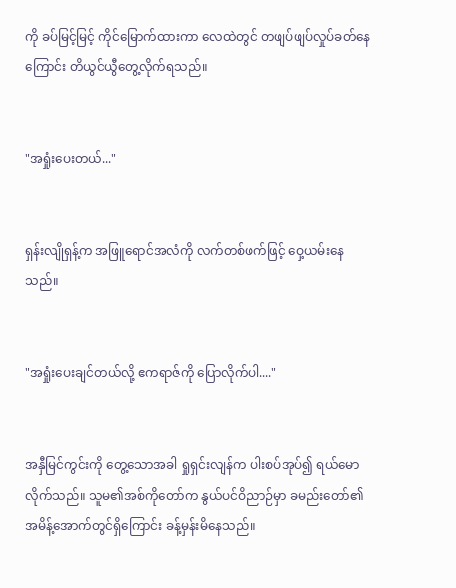ကို ခပ်မြင့်မြင့် ကိုင်မြောက်ထားကာ လေထဲတွင် တဖျပ်ဖျပ်လှုပ်ခတ်နေကြောင်း တိယွင်ယွီတွေ့လိုက်ရသည်။


"အရှုံးပေးတယ်..."


ရှန်းလျိုရှန့်က အဖြူရောင်အလံကို လက်တစ်ဖက်ဖြင့် ဝှေ့ယမ်းနေသည်။


"အရှုံးပေးချင်တယ်လို့ ဧကရာဇ်ကို ပြောလိုက်ပါ...."


အနှီမြင်ကွင်းကို တွေ့သောအခါ ရှုရှင်းလျန်က ပါးစပ်အုပ်၍ ရယ်မောလိုက်သည်။ သူမ၏အစ်ကိုတော်က နွယ်ပင်ဝိညာဉ်မှာ ခမည်းတော်၏အမိန့်အောက်တွင်ရှိကြောင်း ခန့်မှန်းမိနေသည်။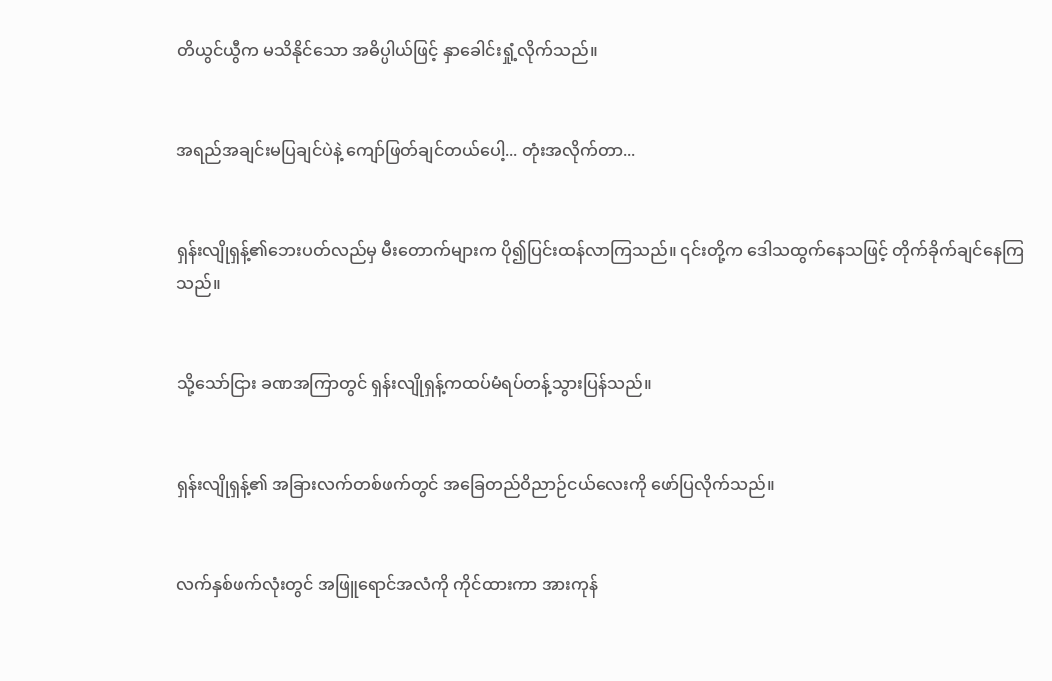တိယွင်ယွီက မသိနိုင်သော အဓိပ္ပါယ်ဖြင့် နှာခေါင်းရှုံ့လိုက်သည်။


အရည်အချင်းမပြချင်ပဲနဲ့ ကျော်ဖြတ်ချင်တယ်ပေါ့... တုံးအလိုက်တာ...


ရှန်းလျိုရှန့်၏ဘေးပတ်လည်မှ မီးတောက်များက ပို၍ပြင်းထန်လာကြသည်။ ၎င်းတို့က ဒေါသထွက်နေသဖြင့် တိုက်ခိုက်ချင်နေကြသည်။


သို့သော်ငြား ခဏအကြာတွင် ရှန်းလျိုရှန့်ကထပ်မံရပ်တန့်သွားပြန်သည်။


ရှန်းလျိုရှန့်၏ အခြားလက်တစ်ဖက်တွင် အခြေတည်ဝိညာဉ်ငယ်လေးကို ဖော်ပြလိုက်သည်။


လက်နှစ်ဖက်လုံးတွင် အဖြူရောင်အလံကို ကိုင်ထားကာ အားကုန်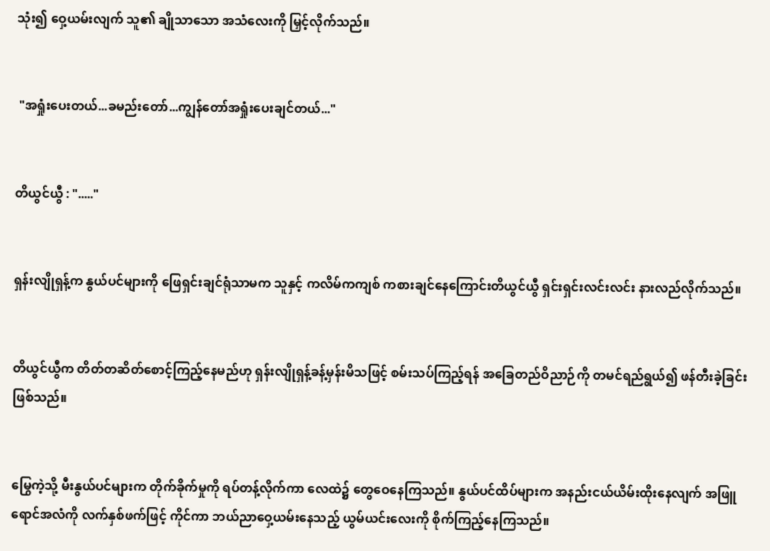သုံး၍ ဝှေ့ယမ်းလျက် သူ၏ ချိုသာသော အသံလေးကို မြှင့်လိုက်သည်။


 "အရှုံးပေးတယ်...ခမည်းတော်...ကျွန်တော်အရှုံးပေးချင်တယ်..."


တိယွင်ယွီ : "....."


ရှန်းလျိုရှန့်က နွယ်ပင်များကို ဖြေရှင်းချင်ရုံသာမက သူနှင့် ကလိမ်ကကျစ် ကစားချင်နေကြောင်းတိယွင်ယွီ ရှင်းရှင်းလင်းလင်း နားလည်လိုက်သည်။


တိယွင်ယွီက တိတ်တဆိတ်စောင့်ကြည့်နေမည်ဟု ရှန်းလျိုရှန့်ခန့်မှန်းမိသဖြင့် စမ်းသပ်ကြည့်ရန် အခြေတည်ဝိညာဉ်ကို တမင်ရည်ရွယ်၍ ဖန်တီးခဲ့ခြင်းဖြစ်သည်။


မြွေကဲ့သို့ မီးနွယ်ပင်များက တိုက်ခိုက်မှုကို ရပ်တန့်လိုက်ကာ လေထဲ၌ တွေဝေနေကြသည်။ နွယ်ပင်ထိပ်များက အနည်းငယ်ယိမ်းထိုးနေလျက် အဖြူရောင်အလံကို လက်နှစ်ဖက်ဖြင့် ကိုင်ကာ ဘယ်ညာဝှေ့ယမ်းနေသည့် ယွမ်ယင်းလေးကို စိုက်ကြည့်နေကြသည်။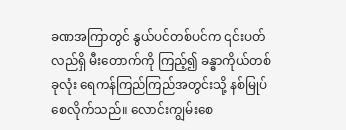ခဏအကြာတွင် နွယ်ပင်တစ်ပင်က ၎င်းပတ်လည်ရှိ မီးတောက်ကို ကြည့်၍ ခန္ဓာကိုယ်တစ်ခုလုံး ရေကန်ကြည်ကြည်အတွင်းသို့ နစ်မြုပ်စေလိုက်သည်။ လောင်းကျွမ်းစေ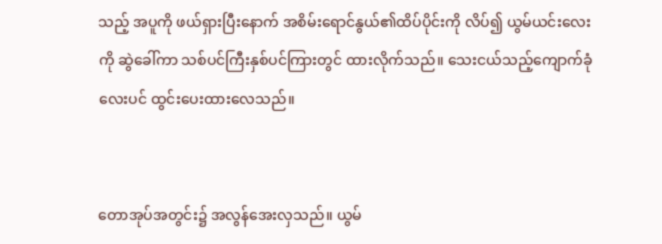သည့် အပူကို ဖယ်ရှားပြီးနောက် အစိမ်းရောင်နွယ်၏ထိပ်ပိုင်းကို လိပ်၍ ယွမ်ယင်းလေးကို ဆွဲခေါ်ကာ သစ်ပင်ကြီးနှစ်ပင်ကြားတွင် ထားလိုက်သည်။ သေးငယ်သည့်ကျောက်ခုံလေးပင် ထွင်းပေးထားလေသည်။


တောအုပ်အတွင်း၌ အလွန်အေးလှသည်။ ယွမ်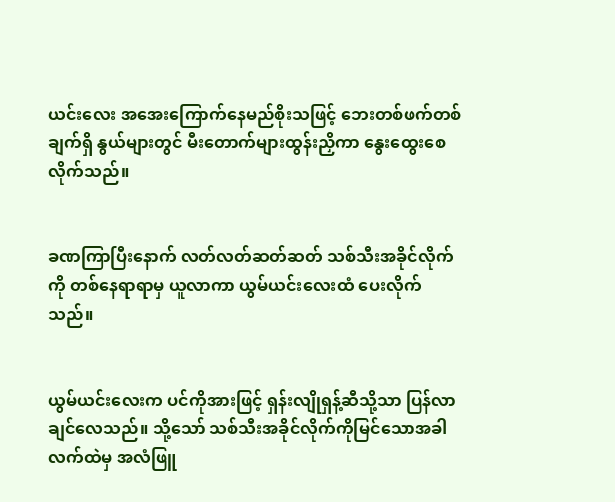ယင်းလေး အအေးကြောက်နေမည်စိုးသဖြင့် ဘေးတစ်ဖက်တစ်ချက်ရှိ နွယ်များတွင် မီးတောက်များထွန်းညှိကာ နွေးထွေးစေလိုက်သည်။


ခဏကြာပြီးနောက် လတ်လတ်ဆတ်ဆတ် သစ်သီးအခိုင်လိုက်ကို တစ်နေရာရာမှ ယူလာကာ ယွမ်ယင်းလေးထံ ပေးလိုက်သည်။


ယွမ်ယင်းလေးက ပင်ကိုအားဖြင့် ရှန်းလျိုရှန့်ဆီသို့သာ ပြန်လာချင်လေသည်။ သို့သော် သစ်သီးအခိုင်လိုက်ကိုမြင်သောအခါ လက်ထဲမှ အလံဖြူ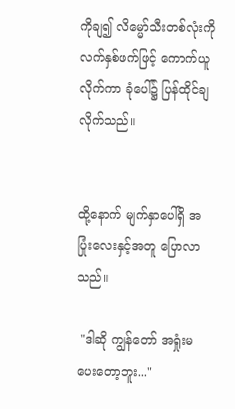ကိုချ၍ လိမ္မော်သီးတစ်လုံးကို လက်နှစ်ဖက်ဖြင့် ကောက်ယူလိုက်ကာ ခုံပေါ်၌ ပြန်ထိုင်ချလိုက်သည်။


ထို့နောက် မျက်နှာပေါ်ရှိ အပြုံးလေးနှင့်အတူ ပြောလာသည်။

 "ဒါဆို ကျွန်တော် အရှုံးမပေးတော့ဘူး..."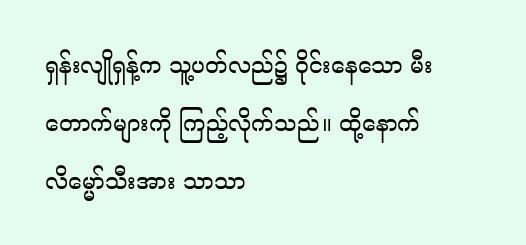ရှန်းလျိုရှန့်က သူ့ပတ်လည်၌ ဝိုင်းနေသော မီးတောက်များကို ကြည့်လိုက်သည်။ ထို့နောက် လိမ္မော်သီးအား သာသာ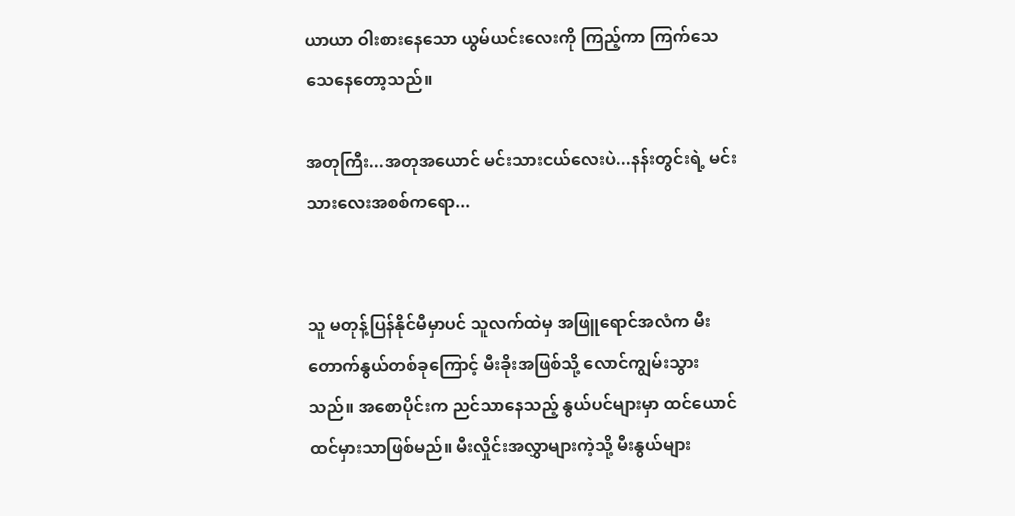ယာယာ ဝါးစားနေသော ယွမ်ယင်းလေးကို ကြည့်ကာ ကြက်သေသေနေတော့သည်။

အတုကြီး...အတုအယောင် မင်းသားငယ်လေးပဲ...နန်းတွင်းရဲ့ မင်းသားလေးအစစ်ကရော...


သူ မတုန့်ပြန်နိုင်မီမှာပင် သူလက်ထဲမှ အဖြူရောင်အလံက မီးတောက်နွယ်တစ်ခုကြောင့် မီးခိုးအဖြစ်သို့ လောင်ကျွမ်းသွားသည်။ အစောပိုင်းက ညင်သာနေသည့် နွယ်ပင်များမှာ ထင်ယောင်ထင်မှားသာဖြစ်မည်။ မီးလှိုင်းအလွှာများကဲ့သို့ မီးနွယ်များ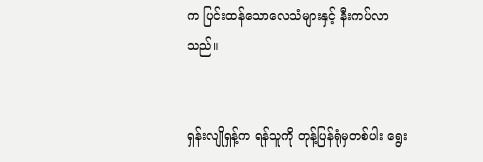က ပြင်းထန်သောလေသံများနှင့် နီးကပ်လာသည်။


ရှန်းလျိုရှန့်က ရန်သူကို တုန့်ပြန်ရုံမှတစ်ပါး ရွေး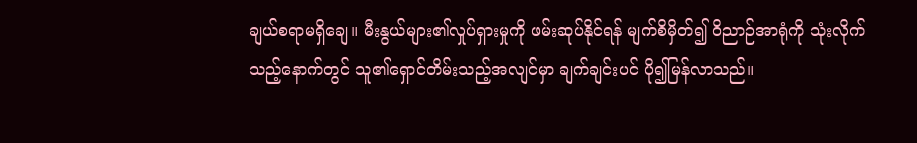ချယ်စရာမရှိချေ။ မီးနွယ်များ၏လှုပ်ရှားမှုကို ဖမ်းဆုပ်နိုင်ရန် မျက်စိမှိတ်၍ ဝိညာဉ်အာရုံကို သုံးလိုက်သည့်နောက်တွင် သူ၏ရှောင်တိမ်းသည့်အလျင်မှာ ချက်ချင်းပင် ပို၍မြန်လာသည်။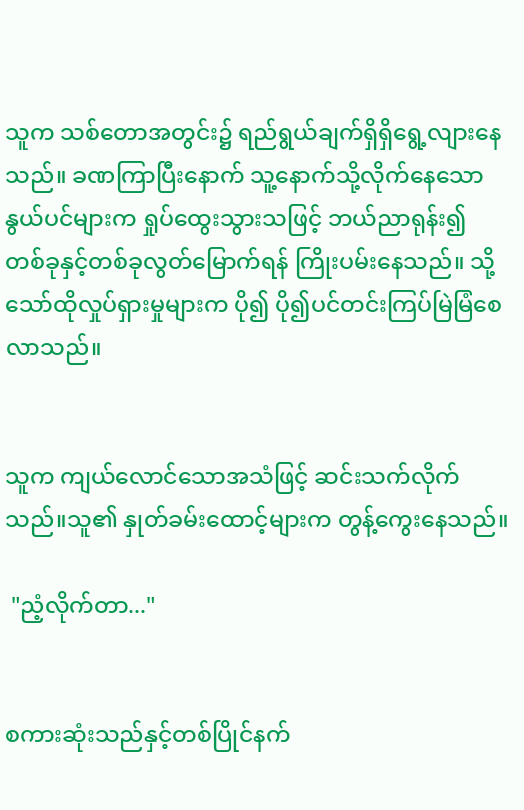သူက သစ်တောအတွင်း၌ ရည်ရွယ်ချက်ရှိရှိရွေ့လျားနေသည်။ ခဏကြာပြီးနောက် သူ့နောက်သို့လိုက်နေသော နွယ်ပင်များက ရှုပ်ထွေးသွားသဖြင့် ဘယ်ညာရုန်း၍ တစ်ခုနှင့်တစ်ခုလွတ်မြောက်ရန် ကြိုးပမ်းနေသည်။ သို့သော်ထိုလှုပ်ရှားမှုများက ပို၍ ပို၍ပင်တင်းကြပ်မြဲမြံစေလာသည်။


သူက ကျယ်လောင်သောအသံဖြင့် ဆင်းသက်လိုက်သည်။သူ၏ နှုတ်ခမ်းထောင့်များက တွန့်ကွေးနေသည်။

 "ညံ့လိုက်တာ..."


စကားဆုံးသည်နှင့်တစ်ပြိုင်နက်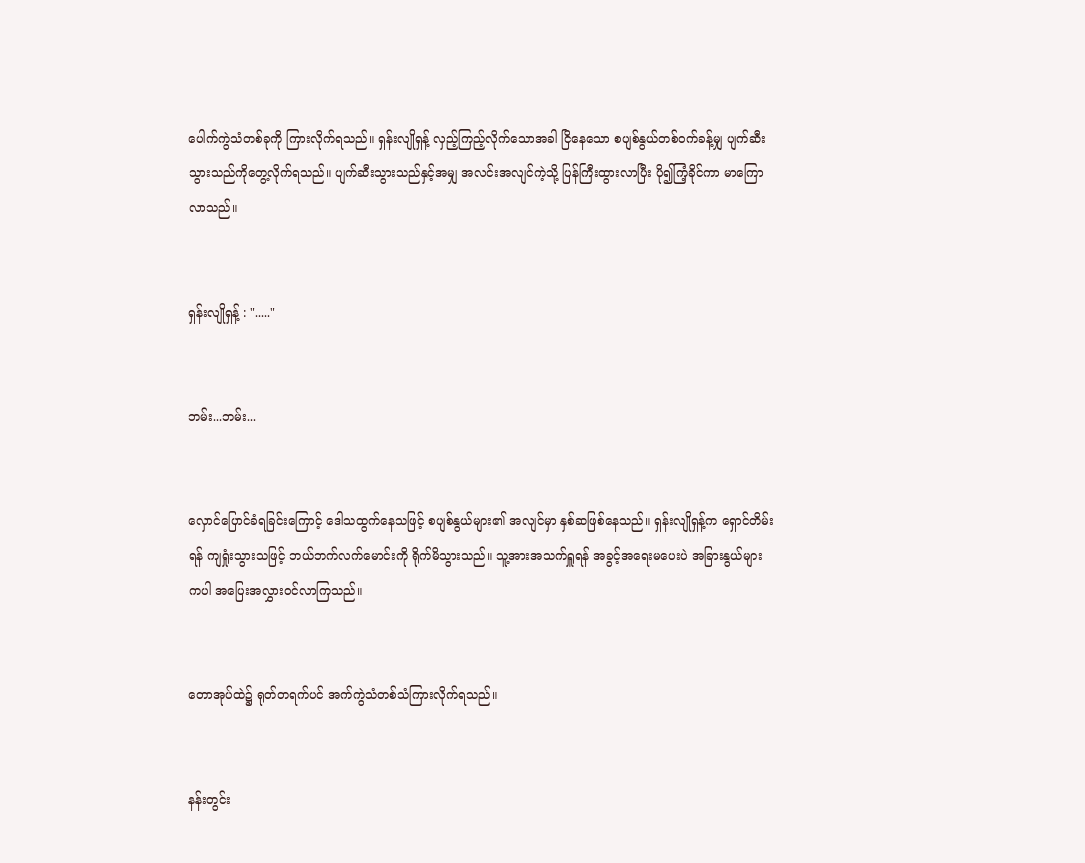ပေါက်ကွဲသံတစ်ခုကို ကြားလိုက်ရသည်။ ရှန်းလျိုရှန့် လှည့်ကြည့်လိုက်သောအခါ ငြိနေသော စပျစ်နွယ်တစ်ဝက်ခန့်မျှ ပျက်ဆီးသွားသည်ကိုတွေ့လိုက်ရသည်။ ပျက်ဆီးသွားသည်နှင့်အမျှ အလင်းအလျင်ကဲ့သို့ ပြန်ကြီးထွားလာပြီး ပို၍ကြံ့ခိုင်ကာ မာကြောလာသည်။


ရှန်းလျိုရှန့် : "....."


ဘမ်း...ဘမ်း...


လှောင်ပြောင်ခံရခြင်းကြောင့် ဒေါသထွက်နေသဖြင့် စပျစ်နွယ်များ၏ အလျင်မှာ နှစ်ဆဖြစ်နေသည်။ ရှန်းလျိုရှန့်က ရှောင်တိမ်းရန် ကျရှုံးသွားသဖြင့် ဘယ်ဘက်လက်မောင်းကို ရိုက်မိသွားသည်။ သူ့အားအသက်ရှူရန် အခွင့်အရေးမပေးပဲ အခြားနွယ်များကပါ အပြေးအလွှားဝင်လာကြသည်။


တောအုပ်ထဲ၌ ရုတ်တရက်ပင် အက်ကွဲသံတစ်သံကြားလိုက်ရသည်။


နန်းတွင်း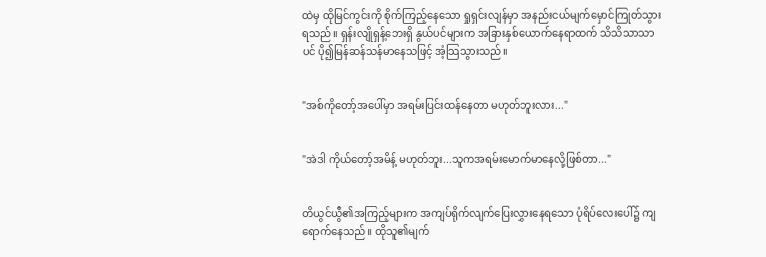ထဲမှ ထိုမြင်ကွင်းကို စိုက်ကြည့်နေသော ရှုရှင်းလျန်မှာ အနည်းငယ်မျက်မှောင်ကြုတ်သွားရသည်။ ရှန်းလျိုရှန့်ဘေးရှိ နွယ်ပင်များက အခြားနှစ်ယောက်နေရာထက် သိသိသာသာပင် ပို၍မြန်ဆန်သန်မာနေသဖြင့် အံ့သြသွားသည်။


"အစ်ကိုတော့်အပေါ်မှာ အရမ်းပြင်းထန်နေတာ မဟုတ်ဘူးလား..."


"အဲဒါ ကိုယ်တော့်အမိန့် မဟုတ်ဘူး...သူကအရမ်းမောက်မာနေလို့ဖြစ်တာ..."


တိယွင်ယွီ၏အကြည့်များက အကျပ်ရိုက်လျက်ပြေးလွှားနေရသော ပုံရိပ်လေးပေါ်၌ ကျရောက်နေသည်။ ထိုသူ၏မျက်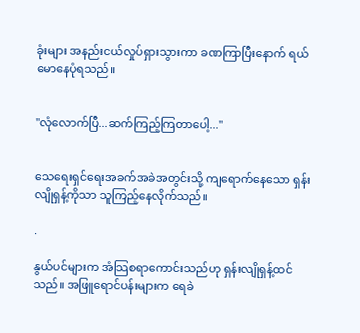ခုံးများ အနည်းငယ်လှုပ်ရှားသွားကာ ခဏကြာပြီးနောက် ရယ်မောနေပုံရသည်။


"လုံလောက်ပြီ...ဆက်ကြည့်ကြတာပေါ့..."


သေရေးရှင်ရေးအခက်အခဲအတွင်းသို့ ကျရောက်နေသော ရှန်းလျိုရှန့်ကိုသာ သူကြည့်နေလိုက်သည်။

.

နွယ်ပင်များက အံသြစရာကောင်းသည်ဟု ရှန်းလျိုရှန့်ထင်သည်။ အဖြူရောင်ပန်းများက ရေခဲ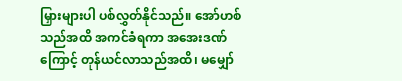မြှားများပါ ပစ်လွှတ်နိုင်သည်။ အော်ဟစ်သည်အထိ အကင်ခံရကာ အအေးဒဏ်ကြောင့် တုန်ယင်လာသည်အထိ၊ မမျှော်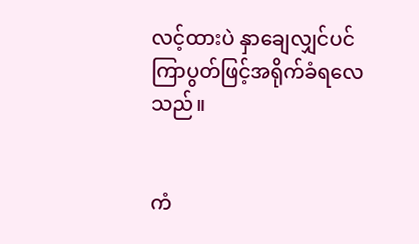လင့်ထားပဲ နှာချေလျှင်ပင် ကြာပွတ်ဖြင့်အရိုက်ခံရလေသည်။


ကံ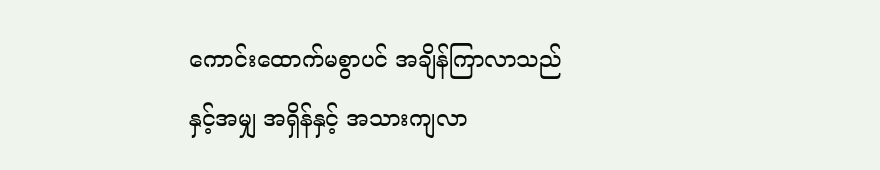ကောင်းထောက်မစွာပင် အချိန်ကြာလာသည်နှင့်အမျှ အရှိန်နှင့် အသားကျလာ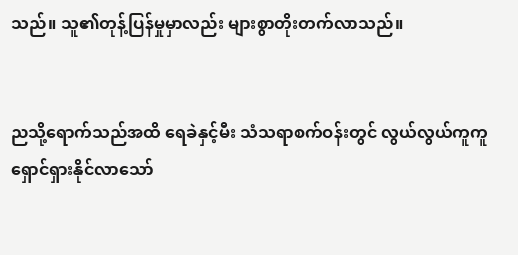သည်။ သူ၏တုန့်ပြန်မှုမှာလည်း များစွာတိုးတက်လာသည်။


ညသို့ရောက်သည်အထိ ရေခဲနှင့်မီး သံသရာစက်ဝန်းတွင် လွယ်လွယ်ကူကူရှောင်ရှားနိုင်လာသော်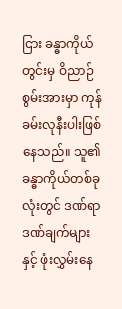ငြား ခန္ဓာကိုယ်တွင်းမှ ဝိညာဉ်စွမ်းအားမှာ ကုန်ခမ်းလုနီးပါးဖြစ်နေသည်။ သူ၏ခန္ဓာကိုယ်တစ်ခုလုံးတွင် ဒဏ်ရာဒဏ်ချက်များနှင့် ဖုံးလွှမ်းနေ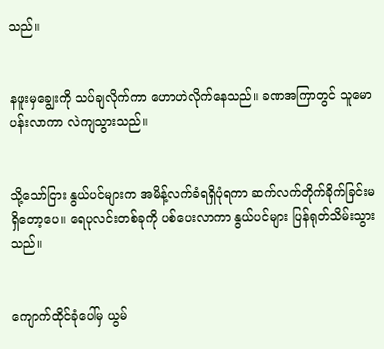သည်။


နဖူးမှချွေးကို သပ်ချလိုက်ကာ ဟောဟဲလိုက်နေသည်။ ခဏအကြာတွင် သူမောပန်းလာကာ လဲကျသွားသည်။


သို့သော်ငြား နွယ်ပင်များက အမိန့်လက်ခံရရှိပုံရကာ ဆက်လက်တိုက်ခိုက်ခြင်းမရှိတော့ပေ။ ရေပုလင်းတစ်ခုကို ပစ်ပေးလာကာ နွယ်ပင်များ ပြန်ရုတ်သိမ်းသွားသည်။


ကျောက်ထိုင်ခုံပေါ်မှ ယွမ်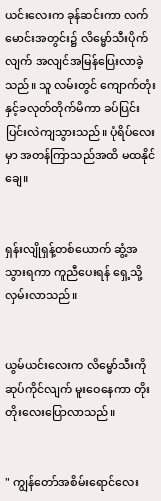ယင်းလေးက ခုန်ဆင်းကာ လက်မောင်းအတွင်း၌ လိမ္မော်သီးပိုက်လျက် အလျင်အမြန်ပြေးလာခဲ့သည်။ သူ လမ်းတွင် ကျောက်တုံးနှင့်ခလုတ်တိုက်မိကာ ခပ်ပြင်းပြင်းလဲကျသွားသည်။ ပုံရိပ်လေးမှာ အတန်ကြာသည်အထိ မထနိုင်ချေ။


ရှန်းလျိုရှန့်တစ်ယောက် ဆွံ့အသွားရကာ ကူညီပေးရန် ရှေ့သို့ လှမ်းလာသည်။


ယွမ်ယင်းလေးက လိမ္မော်သီးကို ဆုပ်ကိုင်လျက် မူးဝေနေကာ တိုးတိုးလေးပြောလာသည်။


" ကျွန်တော်အစိမ်းရောင်လေး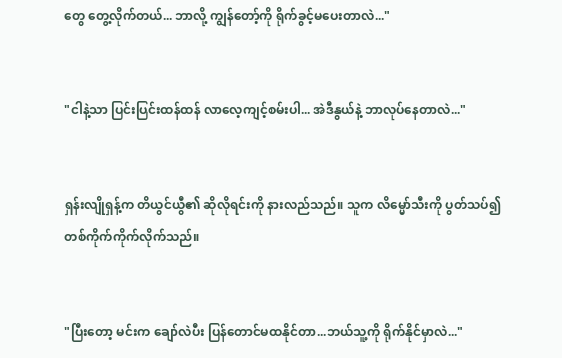တွေ တွေ့လိုက်တယ်... ဘာလို့ ကျွန်တော့်ကို ရိုက်ခွင့်မပေးတာလဲ..."


"ငါနဲ့သာ ပြင်းပြင်းထန်ထန် လာလေ့ကျင့်စမ်းပါ... အဲဒီနွယ်နဲ့ ဘာလုပ်နေတာလဲ..."


ရှန်းလျိုရှန့်က တိယွင်ယွီ၏ ဆိုလိုရင်းကို နားလည်သည်။ သူက လိမ္မော်သီးကို ပွတ်သပ်၍ တစ်ကိုက်ကိုက်လိုက်သည်။


"ပြီးတော့ မင်းက ချော်လဲပီး ပြန်တောင်မထနိုင်တာ...ဘယ်သူ့ကို ရိုက်နိုင်မှာလဲ..."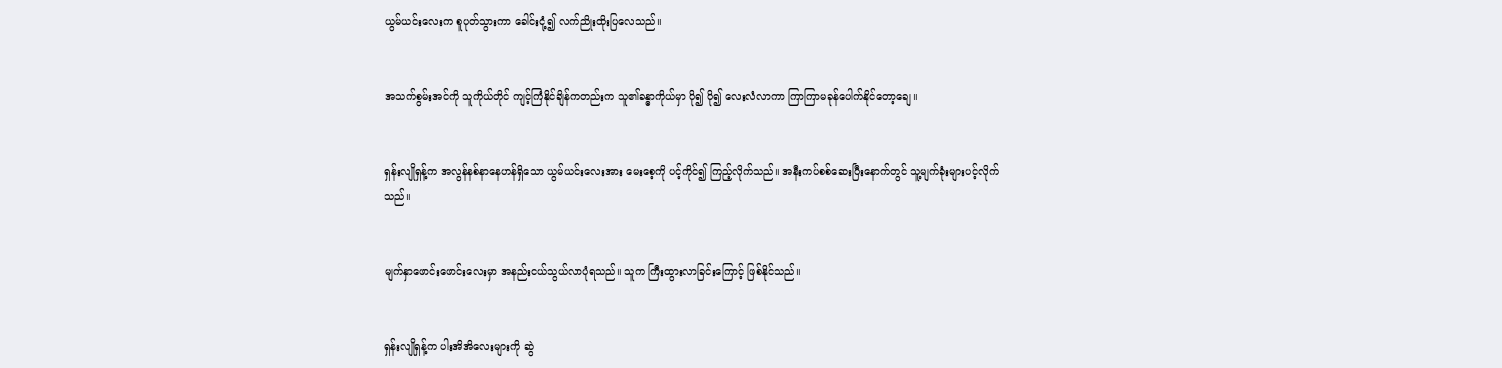ယွမ်ယင်းလေးက စူပုတ်သွားကာ ခေါင်းငုံ့၍ လက်ညိုးထိုးပြလေသည်။


အသက်စွမ်းအင်ကို သူကိုယ်တိုင် ကျင့်ကြံနိုင်ချိန်ကတည်းက သူ၏ခန္ဓာကိုယ်မှာ ပို၍ ပို၍ လေးလံလာကာ ကြာကြာမခုန်ပေါက်နိုင်တော့ချေ။


ရှန်းလျိုရှန့်က အလွန်နစ်နာနေဟန်ရှိသော ယွမ်ယင်းလေးအား မေးစေ့ကို ပင့်ကိုင်၍ ကြည့်လိုက်သည်။ အနီးကပ်စစ်ဆေးပြီးနောက်တွင် သူ့မျက်ခုံးများပင့်လိုက်သည်။


မျက်နှာဖောင်းဖောင်းလေးမှာ အနည်းငယ်သွယ်လာပုံရသည်။ သူက ကြီးထွားလာခြင်းကြောင့် ဖြစ်နိုင်သည်။


ရှန်းလျိုရှန့်က ပါးအိအိလေးများကို ဆွဲ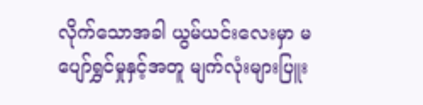လိုက်သောအခါ ယွမ်ယင်းလေးမှာ မပျော်ရွှင်မှုနှင့်အတူ မျက်လုံးများပြူး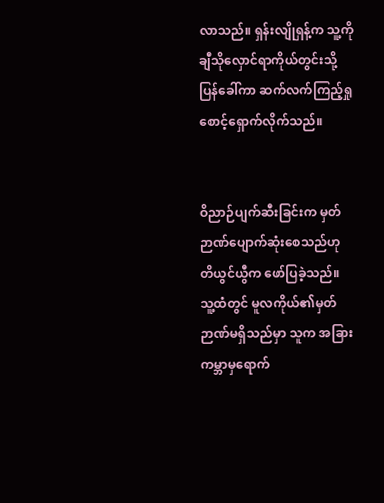လာသည်။ ရှန်းလျိုရှန့်က သူ့ကို ချီသိုလှောင်ရာကိုယ်တွင်းသို့ ပြန်ခေါ်ကာ ဆက်လက်ကြည့်ရှုစောင့်ရှောက်လိုက်သည်။


ဝိညာဉ်ပျက်ဆီးခြင်းက မှတ်ဉာဏ်ပျောက်ဆုံးစေသည်ဟု တိယွင်ယွီက ဖော်ပြခဲ့သည်။ သူ့ထံတွင် မူလကိုယ်၏မှတ်ဉာဏ်မရှိသည်မှာ သူက အခြားကမ္ဘာမှရောက်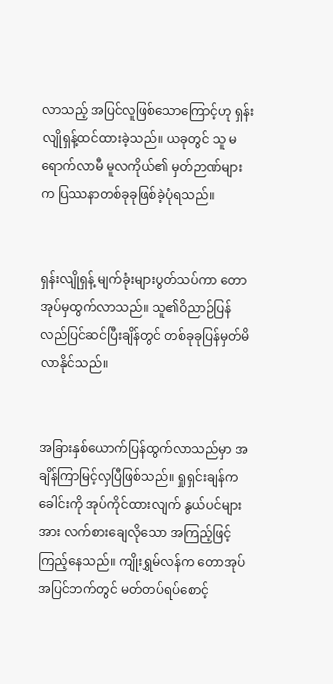လာသည့် အပြင်လူဖြစ်သောကြောင့်ဟု ရှန်းလျိုရှန့်ထင်ထားခဲ့သည်။ ယခုတွင် သူ မရောက်လာမီ မူလကိုယ်၏ မှတ်ဉာဏ်များက ပြဿနာတစ်ခုခုဖြစ်ခဲ့ပုံရသည်။


ရှန်းလျိုရှန့် မျက်ခုံးများပွတ်သပ်ကာ တောအုပ်မှထွက်လာသည်။ သူ၏ဝိညာဉ်ပြန်လည်ပြင်ဆင်ပြီးချိန်တွင် တစ်ခုခုပြန်မှတ်မိလာနိုင်သည်။


အခြားနှစ်ယောက်ပြန်ထွက်လာသည်မှာ အချိန်ကြာမြင့်လှပြီဖြစ်သည်။ ရှုရှင်းချန်က ခေါင်းကို အုပ်ကိုင်ထားလျက် နွယ်ပင်များအား လက်စားချေလိုသော အကြည့်ဖြင့်ကြည့်နေသည်။ ကျိုးရွှမ်လန်က တောအုပ်အပြင်ဘက်တွင် မတ်တပ်ရပ်စောင့်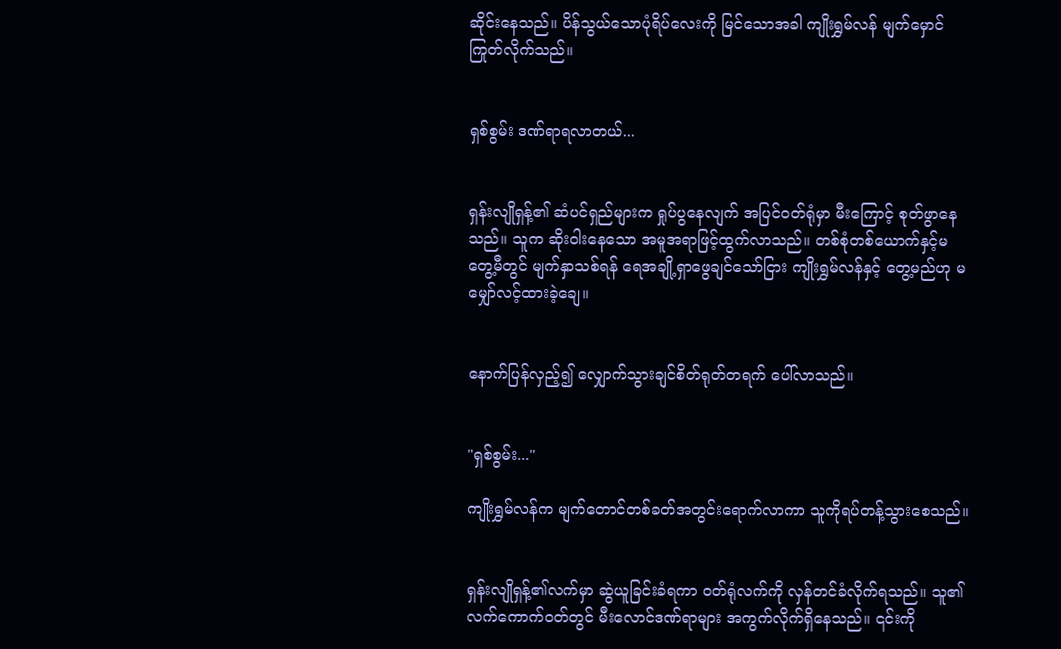ဆိုင်းနေသည်။ ပိန်သွယ်သောပုံရိပ်လေးကို မြင်သောအခါ ကျိုးရွှမ်လန် မျက်မှောင်ကြုတ်လိုက်သည်။


ရှစ်စွမ်း ဒဏ်ရာရလာတယ်...


ရှန်းလျိုရှန့်၏ ဆံပင်ရှည်များက ရှုပ်ပွနေလျက် အပြင်ဝတ်ရုံမှာ မီးကြောင့် စုတ်ဖွာနေသည်။ သူက ဆိုးဝါးနေသော အမူအရာဖြင့်ထွက်လာသည်။ တစ်စုံတစ်ယောက်နှင့်မတွေ့မီတွင် မျက်နှာသစ်ရန် ရေအချို့ရှာဖွေချင်သော်ငြား ကျိုးရွှမ်လန်နှင့် တွေ့မည်ဟု မမျှော်လင့်ထားခဲ့ချေ။


နောက်ပြန်လှည့်၍ လျှောက်သွားချင်စိတ်ရုတ်တရက် ပေါ်လာသည်။


"ရှစ်စွမ်း..."

ကျိုးရွှမ်လန်က မျက်တောင်တစ်ခတ်အတွင်းရောက်လာကာ သူကိုရပ်တန့်သွားစေသည်။


ရှန်းလျိုရှန့်၏လက်မှာ ဆွဲယူခြင်းခံရကာ ဝတ်ရုံလက်ကို လှန်တင်ခံလိုက်ရသည်။ သူ၏ လက်ကောက်ဝတ်တွင် မီးလောင်ဒဏ်ရာများ အကွက်လိုက်ရှိနေသည်။ ၎င်းကို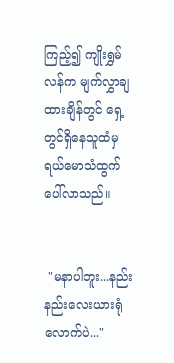ကြည့်၍ ကျိုးရွှမ်လန်က မျက်လွှာချထားချိန်တွင် ရှေ့တွင်ရှိနေသူထံမှ ရယ်မောသံထွက်ပေါ်လာသည်။


 "မနာပါဘူး...နည်းနည်းလေးယားရုံလောက်ပဲ..."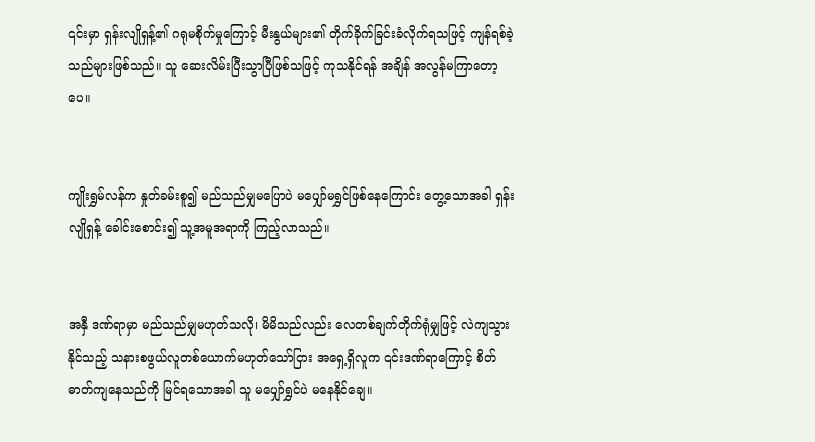၎င်းမှာ ရှန်းလျိုရှန့်၏ ဂရုမစိုက်မှုကြောင့် မီးနွယ်များ၏ တိုက်ခိုက်ခြင်းခံလိုက်ရသဖြင့် ကျန်ရစ်ခဲ့သည်များဖြစ်သည်။ သူ ဆေးလိမ်းပြီးသွာပြီဖြစ်သဖြင့် ကုသနိုင်ရန် အချိန် အလွန်မကြာတော့ပေ။


ကျိုးရွှမ်လန်က နှုတ်ခမ်းစူ၍ မည်သည်မျှမပြောပဲ မပျှော်မရွှင်ဖြစ်နေကြောင်း တွေ့သောအခါ ရှန်းလျိုရှန့် ခေါင်းစောင်း၍ သူ့အမူအရာကို ကြည့်လာသည်။


အနှီ ဒဏ်ရာမှာ မည်သည်မျှမဟုတ်သလို၊ မိမိသည်လည်း လေတစ်ချက်တိုက်ရုံမျှဖြင့် လဲကျသွားနိုင်သည့် သနားစဖွယ်လူတစ်ယောက်မဟုတ်သော်ငြား အရှေ့ရှိလူက ၎င်းဒဏ်ရာကြောင့် စိတ်ဓာတ်ကျနေသည်ကို မြင်ရသောအခါ သူ မပျှော်ရွှင်ပဲ မနေနိုင်ချေ။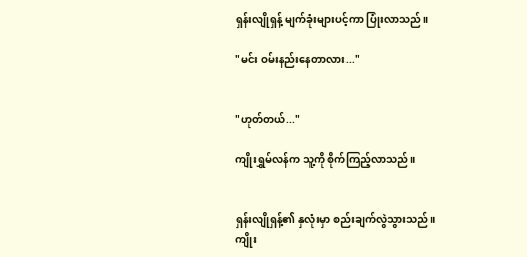ရှန်းလျိုရှန့် မျက်ခုံးများပင့်ကာ ပြုံးလာသည်။

"မင်း ဝမ်းနည်းနေတာလား..."


"ဟုတ်တယ်..."

ကျိုးရွှမ်လန်က သူ့ကို စိုက်ကြည့်လာသည်။


ရှန်းလျိုရှန့်၏ နှလုံးမှာ စည်းချက်လွဲသွားသည်။ ကျိုး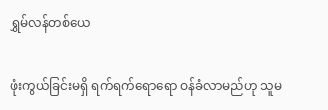ရွှမ်လန်တစ်ယေ

ဖုံးကွယ်ခြင်းမရှိ ရက်ရက်ရောရော ဝန်ခံလာမည်ဟု သူမ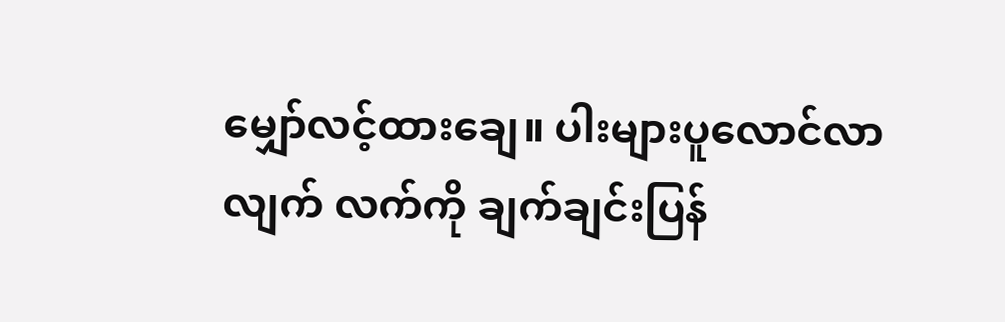မျှော်လင့်ထားချေ။ ပါးများပူလောင်လာလျက် လက်ကို ချက်ချင်းပြန်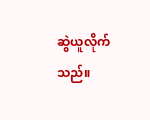ဆွဲယူလိုက်သည်။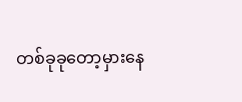တစ်ခုခုတော့မှားနေ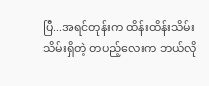ပြီ...အရင်တုန်းက ထိန်းထိန်းသိမ်းသိမ်းရှိတဲ့ တပည့်လေးက ဘယ်လို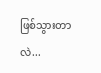ဖြစ်သွားတာလဲ...